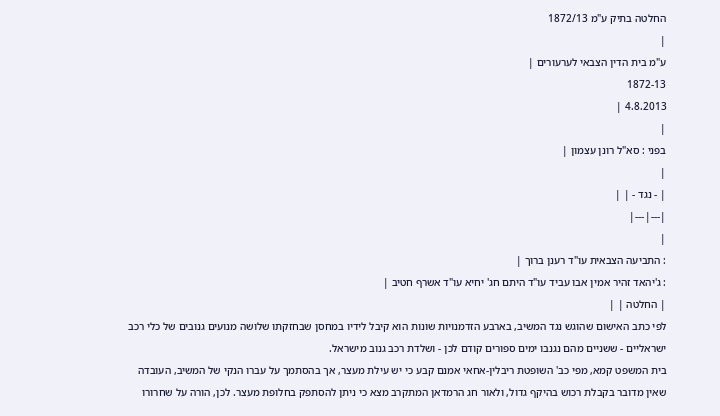החלטה בתיק ע"מ 1872/13
|
ע"מ בית הדין הצבאי לערעורים |
1872-13
4.8.2013 |
|
בפני : סא"ל רונן עצמון |
|
| - נגד - | |
|---|---|
|
: התביעה הצבאית עו"ד רענן ברוך |
: ג'יהאד זהיר אמין אבו עביד עו"ד היתם חג' יחיא עו"ד אשרף חטיב |
| החלטה | |
לפי כתב האישום שהוגש נגד המשיב, בארבע הזדמנויות שונות הוא קיבל לידיו במחסן שבחזקתו שלושה מנועים גנובים של כלי רכב ישראליים - ששניים מהם נגנבו ימים ספורים קודם לכן - ושלדת רכב גנוב מישראל.
בית המשפט קמא, מפי כב' השופטת ריבלין-אחאי אמנם קבע כי יש עילת מעצר, אך בהסתמך על עברו הנקי של המשיב, העובדה שאין מדובר בקבלת רכוש בהיקף גדול, ולאור חג הרמדאן המתקרב מצא כי ניתן להסתפק בחלופת מעצר. לכן, הורה על שחרורו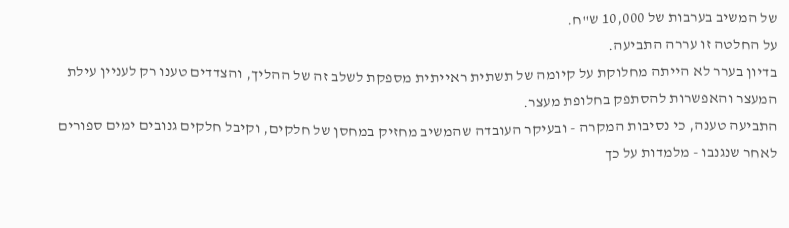של המשיב בערבות של 10,000 ש"ח.
על החלטה זו עררה התביעה.
בדיון בערר לא הייתה מחלוקת על קיומה של תשתית ראייתית מספקת לשלב זה של ההליך, והצדדים טענו רק לעניין עילת המעצר והאפשרות להסתפק בחלופת מעצר.
התביעה טענה, כי נסיבות המקרה - ובעיקר העובדה שהמשיב מחזיק במחסן של חלקים, וקיבל חלקים גנובים ימים ספורים לאחר שנגנבו - מלמדות על כך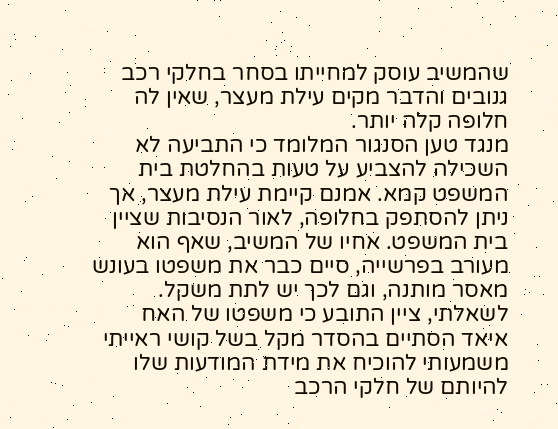שהמשיב עוסק למחייתו בסחר בחלקי רכב גנובים והדבר מקים עילת מעצר, שאין לה חלופה קלה יותר.
מנגד טען הסנגור המלומד כי התביעה לא השכילה להצביע על טעות בהחלטת בית המשפט קמא. אמנם קיימת עילת מעצר, אך ניתן להסתפק בחלופה, לאור הנסיבות שציין בית המשפט. אחיו של המשיב, שאף הוא מעורב בפרשייה, סיים כבר את משפטו בעונש מאסר מותנה, וגם לכך יש לתת משקל.
לשאלתי, ציין התובע כי משפטו של האח איאד הסתיים בהסדר מקל בשל קושי ראייתי משמעותי להוכיח את מידת המודעות שלו להיותם של חלקי הרכב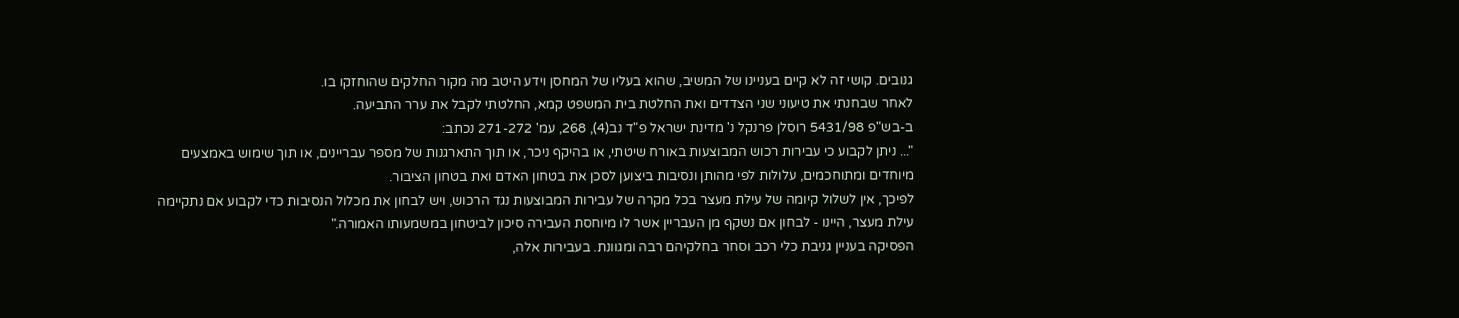גנובים. קושי זה לא קיים בעניינו של המשיב, שהוא בעליו של המחסן וידע היטב מה מקור החלקים שהוחזקו בו.
לאחר שבחנתי את טיעוני שני הצדדים ואת החלטת בית המשפט קמא, החלטתי לקבל את ערר התביעה.
ב-בש"פ 5431/98 רוסלן פרנקל נ' מדינת ישראל פ"ד נב(4), 268, עמ' 271-272 נכתב:
"... ניתן לקבוע כי עבירות רכוש המבוצעות באורח שיטתי, או בהיקף ניכר, או תוך התארגנות של מספר עבריינים, או תוך שימוש באמצעים מיוחדים ומתוחכמים, עלולות לפי מהותן ונסיבות ביצוען לסכן את בטחון האדם ואת בטחון הציבור.
לפיכך, אין לשלול קיומה של עילת מעצר בכל מקרה של עבירות המבוצעות נגד הרכוש, ויש לבחון את מכלול הנסיבות כדי לקבוע אם נתקיימה עילת מעצר, היינו - לבחון אם נשקף מן העבריין אשר לו מיוחסת העבירה סיכון לביטחון במשמעותו האמורה."
הפסיקה בעניין גניבת כלי רכב וסחר בחלקיהם רבה ומגוונת. בעבירות אלה,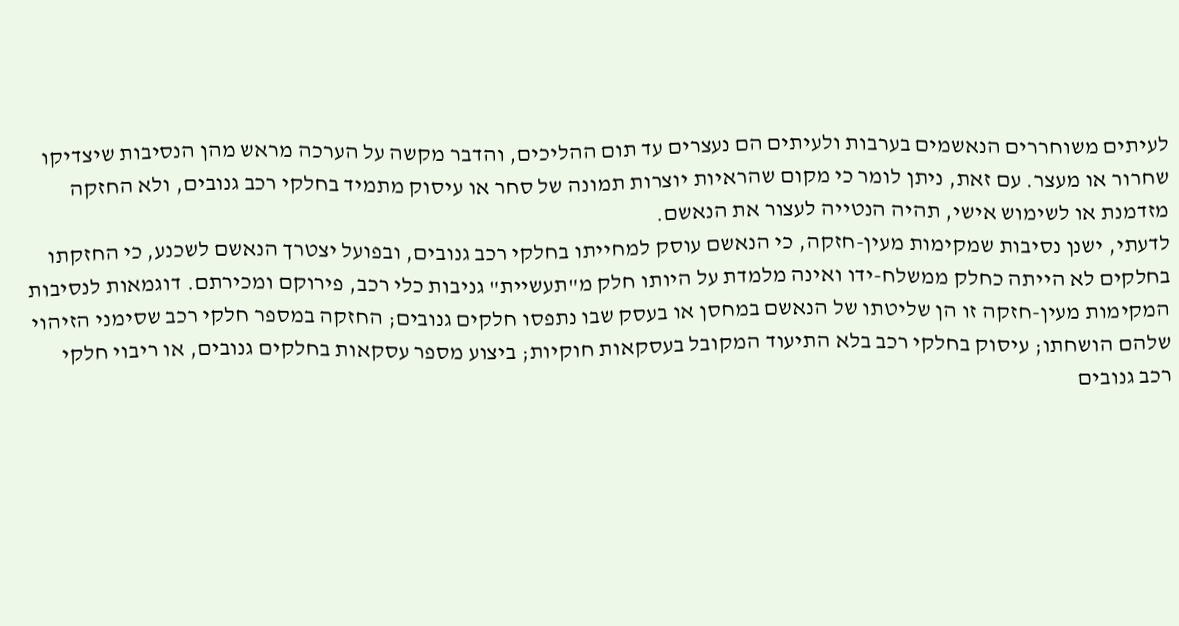לעיתים משוחררים הנאשמים בערבות ולעיתים הם נעצרים עד תום ההליכים, והדבר מקשה על הערכה מראש מהן הנסיבות שיצדיקו שחרור או מעצר. עם זאת, ניתן לומר כי מקום שהראיות יוצרות תמונה של סחר או עיסוק מתמיד בחלקי רכב גנובים, ולא החזקה מזדמנת או לשימוש אישי, תהיה הנטייה לעצור את הנאשם.
לדעתי, ישנן נסיבות שמקימות מעין-חזקה, כי הנאשם עוסק למחייתו בחלקי רכב גנובים, ובפועל יצטרך הנאשם לשכנע, כי החזקתו בחלקים לא הייתה כחלק ממשלח-ידו ואינה מלמדת על היותו חלק מ"תעשיית" גניבות כלי רכב, פירוקם ומכירתם. דוגמאות לנסיבות המקימות מעין-חזקה זו הן שליטתו של הנאשם במחסן או בעסק שבו נתפסו חלקים גנובים; החזקה במספר חלקי רכב שסימני הזיהוי שלהם הושחתו; עיסוק בחלקי רכב בלא התיעוד המקובל בעסקאות חוקיות; ביצוע מספר עסקאות בחלקים גנובים, או ריבוי חלקי רכב גנובים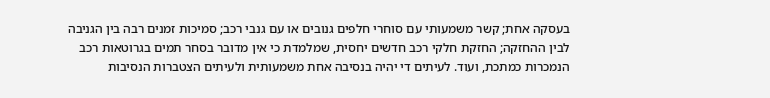בעסקה אחת; קשר משמעותי עם סוחרי חלפים גנובים או עם גנבי רכב; סמיכות זמנים רבה בין הגניבה לבין ההחזקה; החזקת חלקי רכב חדשים יחסית, שמלמדת כי אין מדובר בסחר תמים בגרוטאות רכב הנמכרות כמתכת, ועוד. לעיתים די יהיה בנסיבה אחת משמעותית ולעיתים הצטברות הנסיבות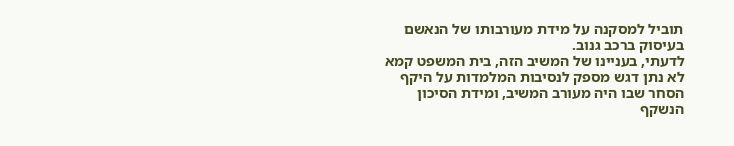תוביל למסקנה על מידת מעורבותו של הנאשם בעיסוק ברכב גנוב.
לדעתי, בעניינו של המשיב הזה, בית המשפט קמא לא נתן דגש מספק לנסיבות המלמדות על היקף הסחר שבו היה מעורב המשיב, ומידת הסיכון הנשקף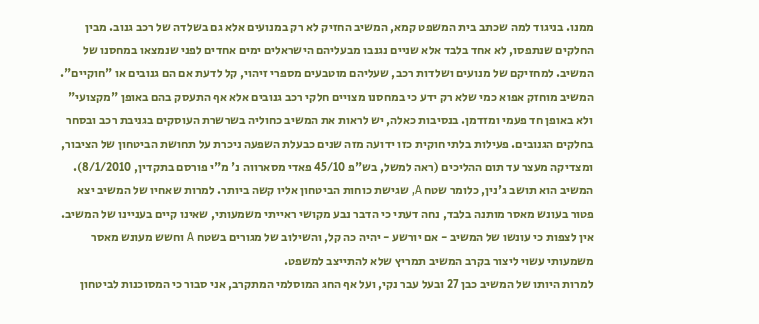ממנו. בניגוד למה שכתב בית המשפט קמא, המשיב החזיק לא רק במנועים אלא גם בשלדה של רכב גנוב. מבין החלקים שנתפסו, לא אחד בלבד אלא שניים נגנבו מבעליהם הישראלים ימים אחדים לפני שנמצאו במחסנו של המשיב. למחזיקם של מנועים ושלדות רכב, שעליהם מוטבעים מספרי זיהוי, קל לדעת אם הם גנובים או "חוקיים". המשיב מוחזק אפוא כמי שלא רק ידע כי במחסנו מצויים חלקי רכב גנובים אלא אף התעסק בהם באופן "מקצועי" ולא באופן חד פעמי ומזדמן. בנסיבות כאלה, יש לראות את המשיב כחוליה בשרשרת העוסקים בגניבת רכב ובסחר בחלקים הגנובים. פעילות בלתי חוקית כזו ידועה מזה שנים כבעלת השפעה ניכרת על תחושת הביטחון של הציבור, ומצדיקה מעצר עד תום ההליכים (ראה למשל, בש"פ 45/10 פאדי מסארווה נ' מ"י פורסם בתקדין, 8/1/2010).
המשיב הוא תושב ג'נין, כלומר שטח A, שגישת כוחות הביטחון אליו קשה ביותר. למרות שאחיו של המשיב יצא פטור בעונש מאסר מותנה בלבד, נחה דעתי כי הדבר נבע מקושי ראייתי משמעותי, שאינו קיים בעניינו של המשיב. אין לצפות כי עונשו של המשיב - אם יורשע - יהיה כה קל, והשילוב של מגורים בשטח A וחשש מעונש מאסר משמעותי עשוי ליצור בקרב המשיב תמריץ שלא להתייצב למשפט.
למרות היותו של המשיב כבן 27 ובעל עבר נקי, ועל אף החג המוסלמי המתקרב, אני סבור כי המסוכנות לביטחון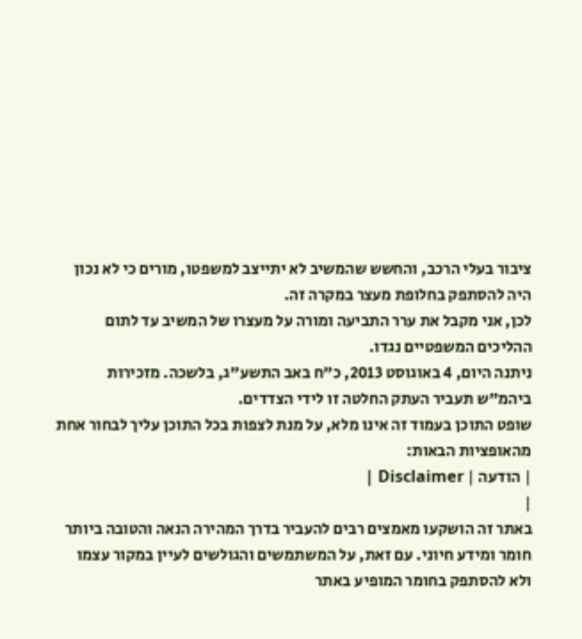ציבור בעלי הרכב, והחשש שהמשיב לא יתייצב למשפטו, מורים כי לא נכון היה להסתפק בחלופת מעצר במקרה זה.
לכן, אני מקבל את ערר התביעה ומורה על מעצרו של המשיב עד לתום ההליכים המשפטיים נגדו.
ניתנה היום, 4 באוגוסט 2013, כ"ח באב התשע"ג, בלשכה. מזכירות ביהמ"ש תעביר העתק החלטה זו לידי הצדדים.
שופט התוכן בעמוד זה אינו מלא, על מנת לצפות בכל התוכן עליך לבחור אחת מהאופציות הבאות:
| הודעה | Disclaimer |
|
באתר זה הושקעו מאמצים רבים להעביר בדרך המהירה הנאה והטובה ביותר חומר ומידע חיוני. עם זאת, על המשתמשים והגולשים לעיין במקור עצמו ולא להסתפק בחומר המופיע באתר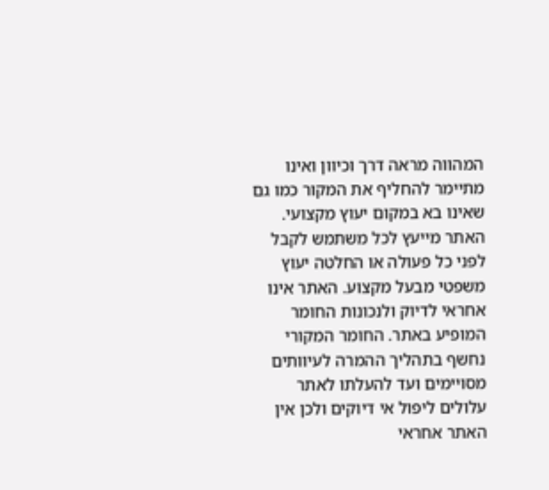המהווה מראה דרך וכיוון ואינו מתיימר להחליף את המקור כמו גם שאינו בא במקום יעוץ מקצועי. האתר מייעץ לכל משתמש לקבל לפני כל פעולה או החלטה יעוץ משפטי מבעל מקצוע. האתר אינו אחראי לדיוק ולנכונות החומר המופיע באתר. החומר המקורי נחשף בתהליך ההמרה לעיוותים מסויימים ועד להעלתו לאתר עלולים ליפול אי דיוקים ולכן אין האתר אחראי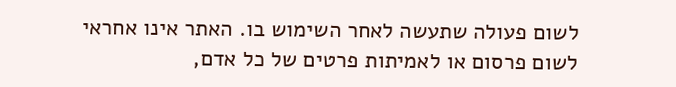לשום פעולה שתעשה לאחר השימוש בו. האתר אינו אחראי לשום פרסום או לאמיתות פרטים של כל אדם,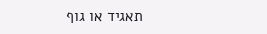תאגיד או גוף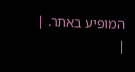המופיע באתר. |
|